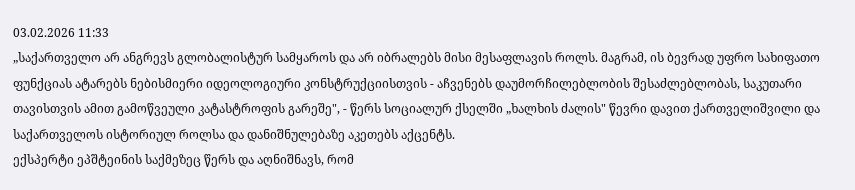03.02.2026 11:33
„საქართველო არ ანგრევს გლობალისტურ სამყაროს და არ იბრალებს მისი მესაფლავის როლს. მაგრამ, ის ბევრად უფრო სახიფათო ფუნქციას ატარებს ნებისმიერი იდეოლოგიური კონსტრუქციისთვის - აჩვენებს დაუმორჩილებლობის შესაძლებლობას, საკუთარი თავისთვის ამით გამოწვეული კატასტროფის გარეშე", - წერს სოციალურ ქსელში „ხალხის ძალის" წევრი დავით ქართველიშვილი და საქართველოს ისტორიულ როლსა და დანიშნულებაზე აკეთებს აქცენტს.
ექსპერტი ეპშტეინის საქმეზეც წერს და აღნიშნავს, რომ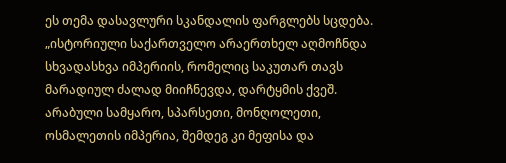ეს თემა დასავლური სკანდალის ფარგლებს სცდება.
„ისტორიული საქართველო არაერთხელ აღმოჩნდა სხვადასხვა იმპერიის, რომელიც საკუთარ თავს მარადიულ ძალად მიიჩნევდა, დარტყმის ქვეშ. არაბული სამყარო, სპარსეთი, მონღოლეთი, ოსმალეთის იმპერია, შემდეგ კი მეფისა და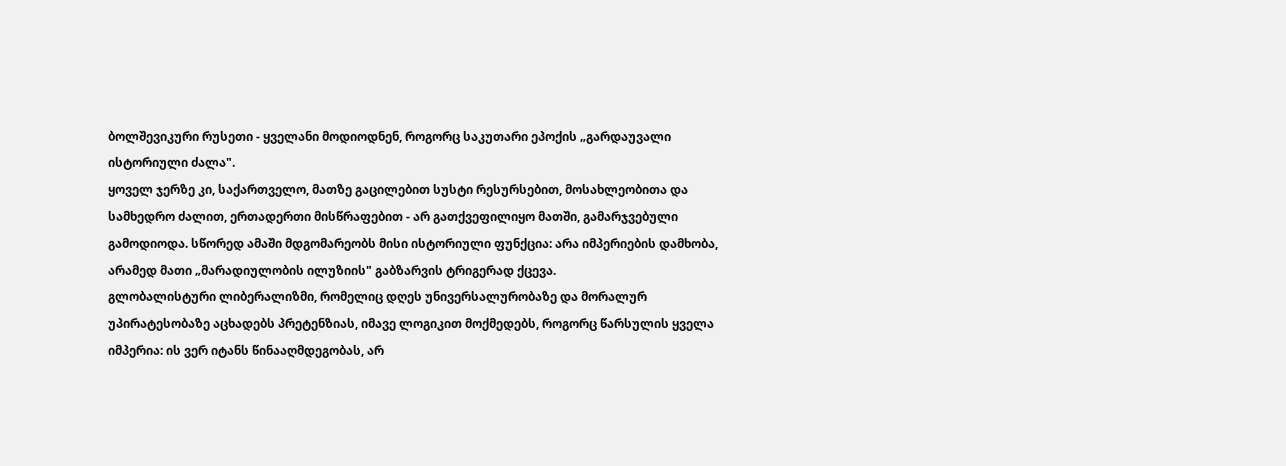ბოლშევიკური რუსეთი - ყველანი მოდიოდნენ, როგორც საკუთარი ეპოქის „გარდაუვალი ისტორიული ძალა".
ყოველ ჯერზე კი, საქართველო, მათზე გაცილებით სუსტი რესურსებით, მოსახლეობითა და სამხედრო ძალით, ერთადერთი მისწრაფებით - არ გათქვეფილიყო მათში, გამარჯვებული გამოდიოდა. სწორედ ამაში მდგომარეობს მისი ისტორიული ფუნქცია: არა იმპერიების დამხობა, არამედ მათი „მარადიულობის ილუზიის" გაბზარვის ტრიგერად ქცევა.
გლობალისტური ლიბერალიზმი, რომელიც დღეს უნივერსალურობაზე და მორალურ უპირატესობაზე აცხადებს პრეტენზიას, იმავე ლოგიკით მოქმედებს, როგორც წარსულის ყველა იმპერია: ის ვერ იტანს წინააღმდეგობას, არ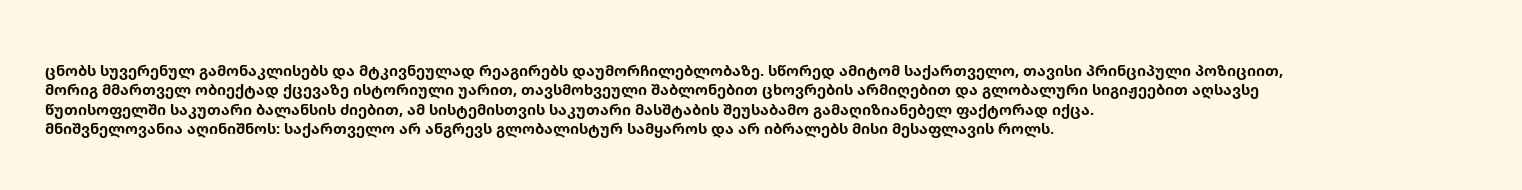ცნობს სუვერენულ გამონაკლისებს და მტკივნეულად რეაგირებს დაუმორჩილებლობაზე. სწორედ ამიტომ საქართველო, თავისი პრინციპული პოზიციით, მორიგ მმართველ ობიექტად ქცევაზე ისტორიული უარით, თავსმოხვეული შაბლონებით ცხოვრების არმიღებით და გლობალური სიგიჟეებით აღსავსე წუთისოფელში საკუთარი ბალანსის ძიებით, ამ სისტემისთვის საკუთარი მასშტაბის შეუსაბამო გამაღიზიანებელ ფაქტორად იქცა.
მნიშვნელოვანია აღინიშნოს: საქართველო არ ანგრევს გლობალისტურ სამყაროს და არ იბრალებს მისი მესაფლავის როლს.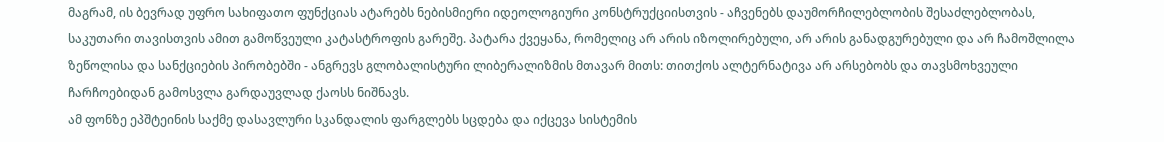მაგრამ, ის ბევრად უფრო სახიფათო ფუნქციას ატარებს ნებისმიერი იდეოლოგიური კონსტრუქციისთვის - აჩვენებს დაუმორჩილებლობის შესაძლებლობას, საკუთარი თავისთვის ამით გამოწვეული კატასტროფის გარეშე. პატარა ქვეყანა, რომელიც არ არის იზოლირებული, არ არის განადგურებული და არ ჩამოშლილა ზეწოლისა და სანქციების პირობებში - ანგრევს გლობალისტური ლიბერალიზმის მთავარ მითს: თითქოს ალტერნატივა არ არსებობს და თავსმოხვეული ჩარჩოებიდან გამოსვლა გარდაუვლად ქაოსს ნიშნავს.
ამ ფონზე ეპშტეინის საქმე დასავლური სკანდალის ფარგლებს სცდება და იქცევა სისტემის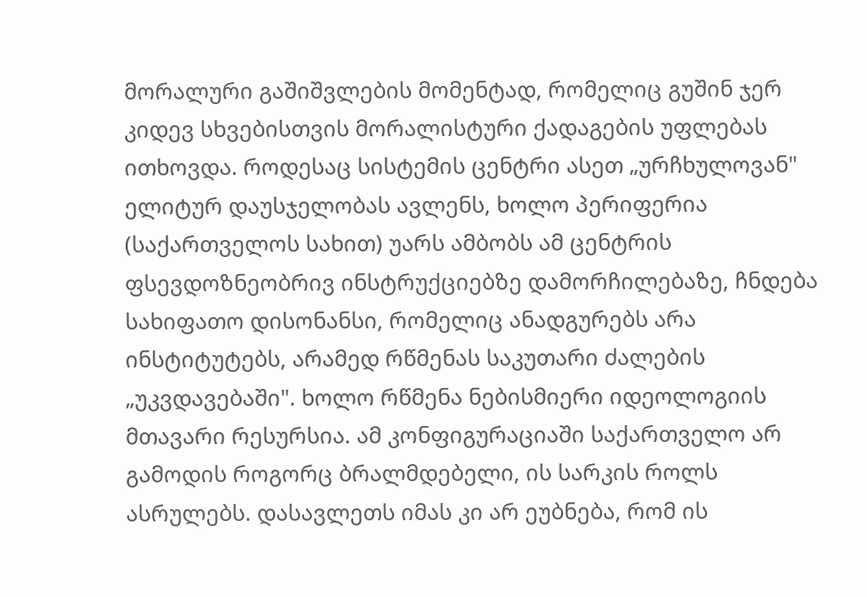მორალური გაშიშვლების მომენტად, რომელიც გუშინ ჯერ კიდევ სხვებისთვის მორალისტური ქადაგების უფლებას ითხოვდა. როდესაც სისტემის ცენტრი ასეთ „ურჩხულოვან" ელიტურ დაუსჯელობას ავლენს, ხოლო პერიფერია (საქართველოს სახით) უარს ამბობს ამ ცენტრის ფსევდოზნეობრივ ინსტრუქციებზე დამორჩილებაზე, ჩნდება სახიფათო დისონანსი, რომელიც ანადგურებს არა ინსტიტუტებს, არამედ რწმენას საკუთარი ძალების „უკვდავებაში". ხოლო რწმენა ნებისმიერი იდეოლოგიის მთავარი რესურსია. ამ კონფიგურაციაში საქართველო არ გამოდის როგორც ბრალმდებელი, ის სარკის როლს ასრულებს. დასავლეთს იმას კი არ ეუბნება, რომ ის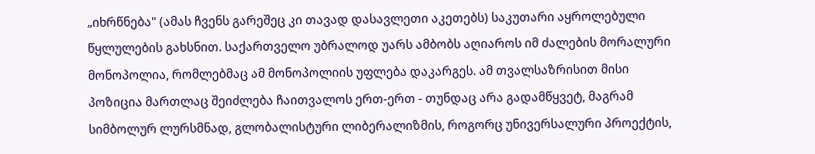„იხრწნება" (ამას ჩვენს გარეშეც კი თავად დასავლეთი აკეთებს) საკუთარი აყროლებული წყლულების გახსნით. საქართველო უბრალოდ უარს ამბობს აღიაროს იმ ძალების მორალური მონოპოლია, რომლებმაც ამ მონოპოლიის უფლება დაკარგეს. ამ თვალსაზრისით მისი პოზიცია მართლაც შეიძლება ჩაითვალოს ერთ-ერთ - თუნდაც არა გადამწყვეტ, მაგრამ სიმბოლურ ლურსმნად, გლობალისტური ლიბერალიზმის, როგორც უნივერსალური პროექტის,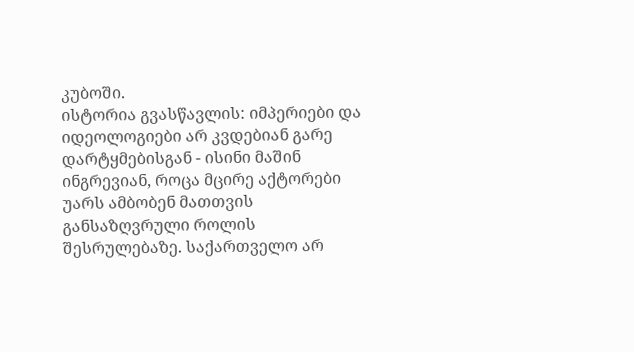კუბოში.
ისტორია გვასწავლის: იმპერიები და იდეოლოგიები არ კვდებიან გარე დარტყმებისგან - ისინი მაშინ ინგრევიან, როცა მცირე აქტორები უარს ამბობენ მათთვის განსაზღვრული როლის შესრულებაზე. საქართველო არ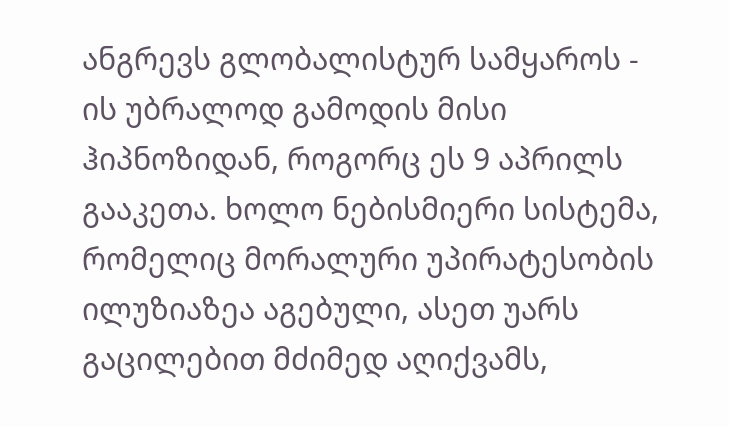ანგრევს გლობალისტურ სამყაროს - ის უბრალოდ გამოდის მისი ჰიპნოზიდან, როგორც ეს 9 აპრილს გააკეთა. ხოლო ნებისმიერი სისტემა, რომელიც მორალური უპირატესობის ილუზიაზეა აგებული, ასეთ უარს გაცილებით მძიმედ აღიქვამს,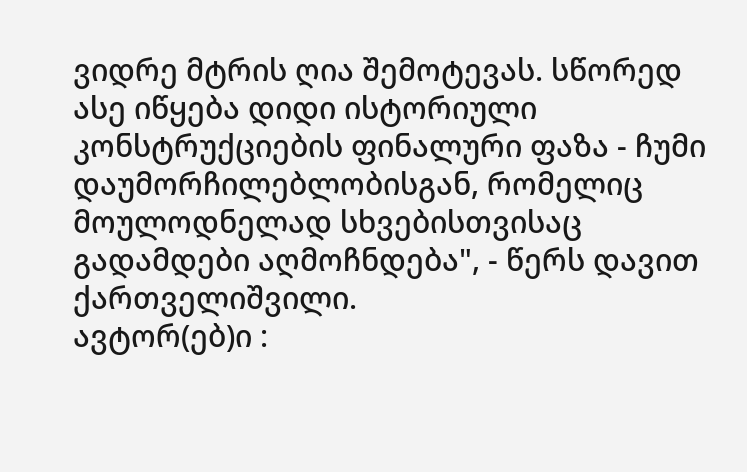ვიდრე მტრის ღია შემოტევას. სწორედ ასე იწყება დიდი ისტორიული კონსტრუქციების ფინალური ფაზა - ჩუმი დაუმორჩილებლობისგან, რომელიც მოულოდნელად სხვებისთვისაც გადამდები აღმოჩნდება", - წერს დავით ქართველიშვილი.
ავტორ(ებ)ი :